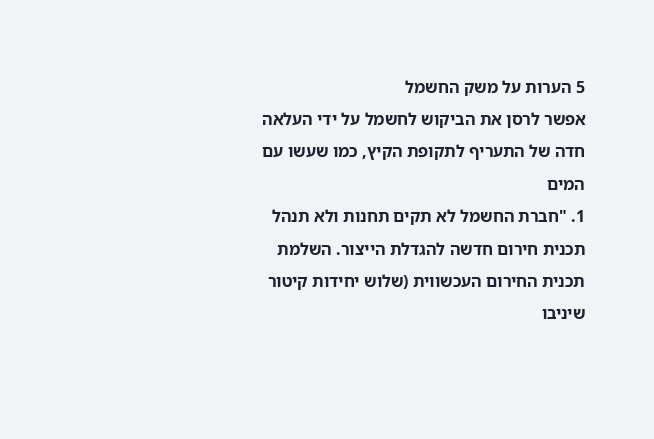5 הערות על משק החשמל
אפשר לרסן את הביקוש לחשמל על ידי העלאה חדה של התעריף לתקופת הקיץ, כמו שעשו עם המים
1. "חברת החשמל לא תקים תחנות ולא תנהל תכנית חירום חדשה להגדלת הייצור. השלמת תכנית החירום העכשווית (שלוש יחידות קיטור שיניבו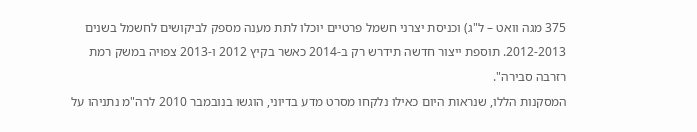375 מגה וואט – ל"ג) וכניסת יצרני חשמל פרטיים יוכלו לתת מענה מספק לביקושים לחשמל בשנים 2012-2013. תוספת ייצור חדשה תידרש רק ב-2014 כאשר בקיץ 2012 ו-2013 צפויה במשק רמת רזרבה סבירה".
המסקנות הללו, שנראות היום כאילו נלקחו מסרט מדע בדיוני, הוגשו בנובמבר 2010 לרה"מ נתניהו על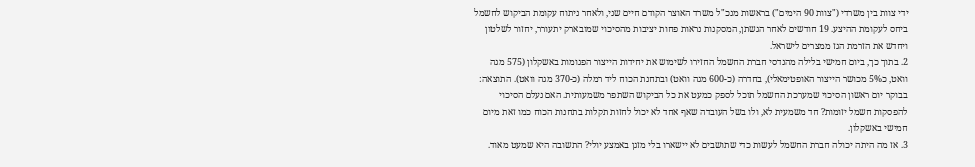ידי צוות בין משרדי ("צוות 90 הימים") בראשות מנכ"ל משרד האוצר הקודם חיים שני, ולאחר ניתוח עקומת הביקוש לחשמל ביחס לעקומת ההיצע. 19 חודשים לאחר הגשתן, המסקנות נראות פחות יציבות מהסיכוי שמובארק יתעורר, יחזור לשלטון ויחדש את הזרמת הגז ממצרים לישראל.
2. בתוך כך, ביום חמישי בלילה מהנדסי חברת החשמל החזירו לשימוש את יחידות הייצור הפגומות באשקלון (575 מגה וואט, כ5% מכושר הייצור האופטימאלי), בחדרה (כ-600 מגה וואט) ובתחנת הכוח ליד רמלה (כ-370 מגה וואט). התוצאה: בבוקר יום ראשון הסיכוי שמערכת החשמל תוכל לספק כמעט את כל הביקוש השתפר משמעותית. האם נעלם הסיכוי להפסקות חשמל יזומות? חד משמעית לא, ולו בשל העובדה שאף אחד לא יכול לחזות תקלות בתחנות הכוח כמו זאת מיום חמישי באשקלון.
3. אז מה היתה יכולה חברת החשמל לעשות כדי שתושבים לא יישארו בלי מזגן באמצע יולי? התשובה היא שמעט מאוד.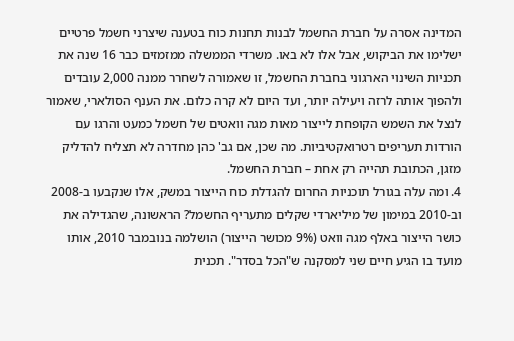המדינה אסרה על חברת החשמל לבנות תחנות כוח בטענה שיצרני חשמל פרטיים ישלימו את הביקוש, אבל אלו לא באו. משרדי הממשלה ממזמזים כבר 16 שנה את תכניות השינוי הארגוני בחברת החשמל, זו שאמורה לשחרר ממנה 2,000 עובדים ולהפוך אותה לרזה ויעילה יותר, ועד היום לא קרה כלום. את הענף הסולארי, שאמור לנצל את השמש הקופחת לייצור מאות מגה וואטים של חשמל כמעט והרגו עם הורדות תעריפים רטרואקטיביות. מה שכן, אם גב' כהן מחדרה לא תצליח להדליק מזגן, הכתובת תהייה רק אחת – חברת החשמל.
4. ומה עלה בגורל תוכניות החרום להגדלת כוח הייצור במשק, אלו שנקבעו ב-2008 וב-2010 במימון של מיליארדי שקלים מתעריף החשמל? הראשונה, שהגדילה את כושר הייצור באלף מגה וואט (9% מכושר הייצור) הושלמה בנובמבר 2010, אותו מועד בו הגיע חיים שני למסקנה ש"הכל בסדר". תכנית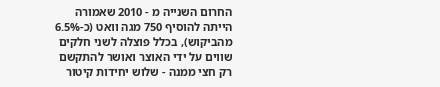החרום השנייה מ - 2010 שאמורה הייתה להוסיף 750 מגה וואט (כ-6.5% מהביקוש), בכלל פוצלה לשני חלקים שווים על ידי האוצר ואושר להתקשם רק חצי ממנה - שלוש יחידות קיטור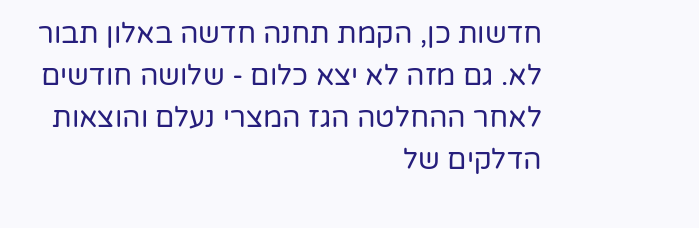חדשות כן, הקמת תחנה חדשה באלון תבור לא. גם מזה לא יצא כלום - שלושה חודשים לאחר ההחלטה הגז המצרי נעלם והוצאות הדלקים של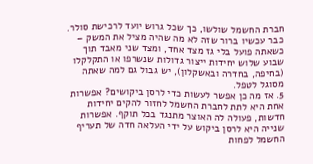חברת החשמל שולשו, כך שכל גרוש יועד לרכישת סולר. כבר עכשיו ברור שזה לא מה שהיה מציל את המשק – כשאתה פועל בלי גז מצד אחד, ומצד שני מאבד תוך שבוע שלוש יחידות ייצור גדולות שנשרפו או התקלקלו (בחיפה, בחדרה ובאשקלון), יש גבול גם למה שאתה מסוגל לטפל.
5. אז מה כן אפשר לעשות כדי לרסן ביקושים? אפשרות אחת היא לתת לחברת החשמל לחזור להקים יחידות חדשות, פעולה לה האוצר מתנגד בכל תוקף. אפשרות שנייה היא לרסן ביקוש על ידי העלאה חדה של תעריף החשמל לפחות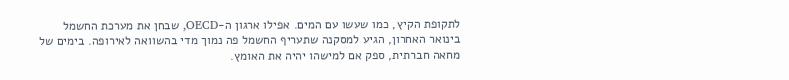לתקופת הקיץ, כמו שעשו עם המים. אפילו ארגון ה-OECD, שבחן את מערכת החשמל בינואר האחרון, הגיע למסקנה שתעריף החשמל פה נמוך מדי בהשוואה לאירופה. בימים של מחאה חברתית, ספק אם למישהו יהיה את האומץ.